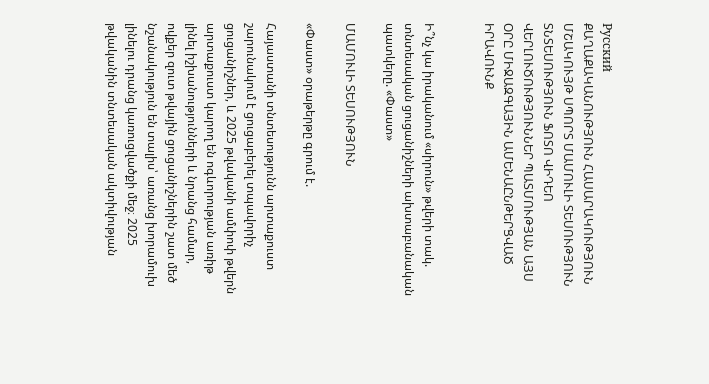Русский
ՔԱՂԱՔԱԿԱՆՈՒԹՅՈՒՆ ՀԱՍԱՐԱԿՈՒԹՅՈՒՆ ՄՇԱԿՈՒՅԹ ՍՊՈՐՏ ՄԱՄՈՒԼԻ ՏԵՍՈՒԹՅՈՒՆ ՏՆՏԵՍՈՒԹՅՈՒՆ ՖՈՏՈ ՎԻԴԵՈ ՎԵՐԼՈՒԾՈՒԹՅՈՒՆՆԵՐ ՊԱՏՄՈՒԹՅԱՆ ԱՅՍ ՕՐԸ ՄԻՋԱԶԳԱՅԻՆ ԱՄԵՆԱԸՆԹԵՐՑՎԱԾ ԻՐԱՎՈՒՆՔ


Ի՞նչ կա իրականում «սիրուն» թվերի տակ. տնտեսական ցուցանիշների ախտաբանական պատկերը. «Փաստ»

ՄԱՄՈՒԼԻ ՏԵՍՈՒԹՅՈՒՆ

«Փաստ» օրաթերթը գրում է.

Հայաստանի տնտեսությունն արտաքուստ շարունակում է ցուցաբերել տպավորիչ ցուցանիշներ, և 2025 թվականի ամփոփ թվերն արտաքուստ կարող են ոգևորության առիթ լինել իշխանությունների և նրանց համար, ովքեր զուտ թվային ցուցանիշներին շատ մեծ նշանակություն են տալիս՝ առանց խորամուխ լինելու դրանց կառուցվածքի մեջ։ 2025 թվականին տնտեսական ակտիվության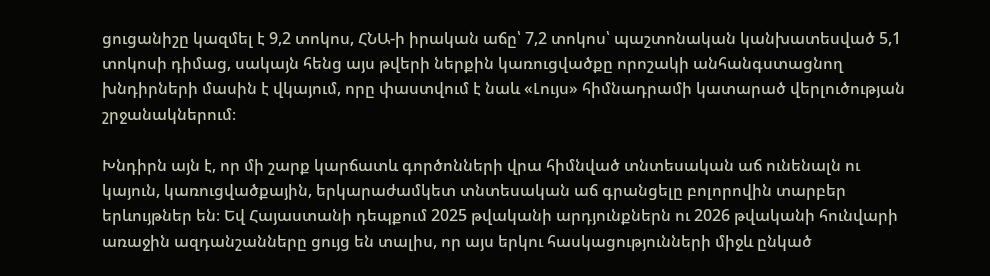ցուցանիշը կազմել է 9,2 տոկոս, ՀՆԱ-ի իրական աճը՝ 7,2 տոկոս՝ պաշտոնական կանխատեսված 5,1 տոկոսի դիմաց, սակայն հենց այս թվերի ներքին կառուցվածքը որոշակի անհանգստացնող խնդիրների մասին է վկայում, որը փաստվում է նաև «Լույս» հիմնադրամի կատարած վերլուծության շրջանակներում։

Խնդիրն այն է, որ մի շարք կարճատև գործոնների վրա հիմնված տնտեսական աճ ունենալն ու կայուն, կառուցվածքային, երկարաժամկետ տնտեսական աճ գրանցելը բոլորովին տարբեր երևույթներ են։ Եվ Հայաստանի դեպքում 2025 թվականի արդյունքներն ու 2026 թվականի հունվարի առաջին ազդանշանները ցույց են տալիս, որ այս երկու հասկացությունների միջև ընկած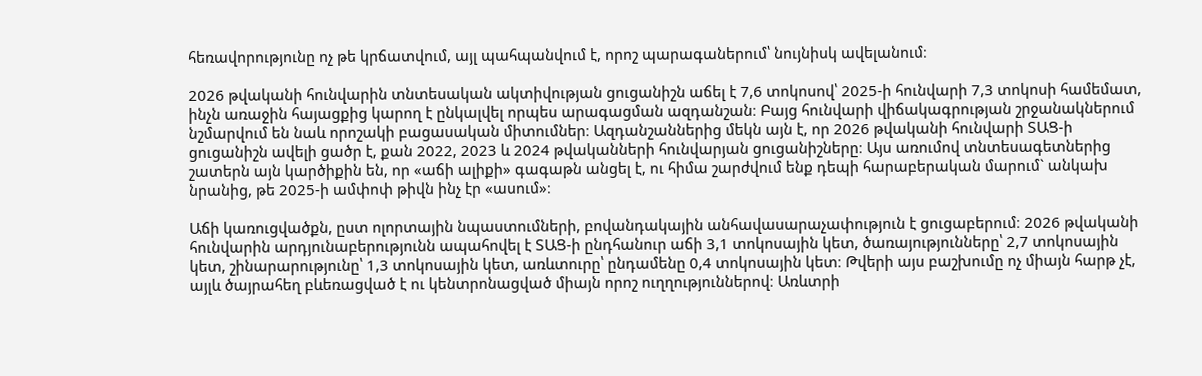հեռավորությունը ոչ թե կրճատվում, այլ պահպանվում է, որոշ պարագաներում՝ նույնիսկ ավելանում։

2026 թվականի հունվարին տնտեսական ակտիվության ցուցանիշն աճել է 7,6 տոկոսով՝ 2025-ի հունվարի 7,3 տոկոսի համեմատ, ինչն առաջին հայացքից կարող է ընկալվել որպես արագացման ազդանշան։ Բայց հունվարի վիճակագրության շրջանակներում նշմարվում են նաև որոշակի բացասական միտումներ։ Ազդանշաններից մեկն այն է, որ 2026 թվականի հունվարի ՏԱՑ-ի ցուցանիշն ավելի ցածր է, քան 2022, 2023 և 2024 թվականների հունվարյան ցուցանիշները։ Այս առումով տնտեսագետներից շատերն այն կարծիքին են, որ «աճի ալիքի» գագաթն անցել է, ու հիմա շարժվում ենք դեպի հարաբերական մարում` անկախ նրանից, թե 2025-ի ամփոփ թիվն ինչ էր «ասում»։

Աճի կառուցվածքն, ըստ ոլորտային նպաստումների, բովանդակային անհավասարաչափություն է ցուցաբերում։ 2026 թվականի հունվարին արդյունաբերությունն ապահովել է ՏԱՑ-ի ընդհանուր աճի 3,1 տոկոսային կետ, ծառայությունները՝ 2,7 տոկոսային կետ, շինարարությունը՝ 1,3 տոկոսային կետ, առևտուրը՝ ընդամենը 0,4 տոկոսային կետ։ Թվերի այս բաշխումը ոչ միայն հարթ չէ, այլև ծայրահեղ բևեռացված է ու կենտրոնացված միայն որոշ ուղղություններով։ Առևտրի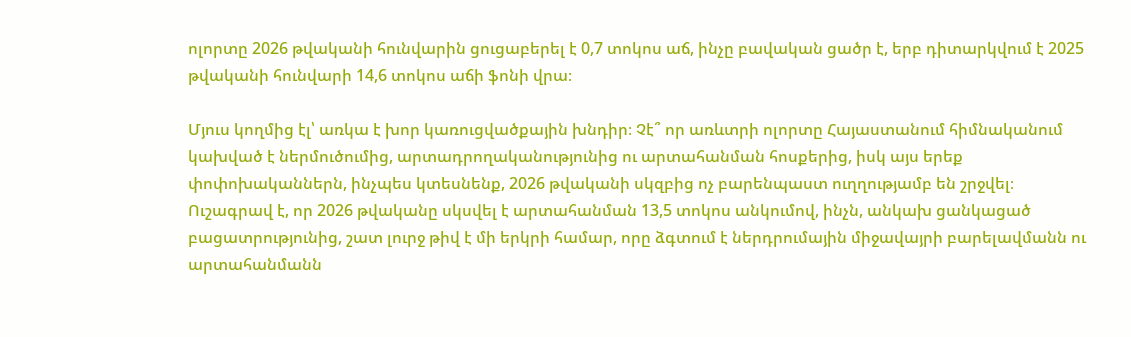ոլորտը 2026 թվականի հունվարին ցուցաբերել է 0,7 տոկոս աճ, ինչը բավական ցածր է, երբ դիտարկվում է 2025 թվականի հունվարի 14,6 տոկոս աճի ֆոնի վրա։

Մյուս կողմից էլ՝ առկա է խոր կառուցվածքային խնդիր։ Չէ՞ որ առևտրի ոլորտը Հայաստանում հիմնականում կախված է ներմուծումից, արտադրողականությունից ու արտահանման հոսքերից, իսկ այս երեք փոփոխականներն, ինչպես կտեսնենք, 2026 թվականի սկզբից ոչ բարենպաստ ուղղությամբ են շրջվել։ Ուշագրավ է, որ 2026 թվականը սկսվել է արտահանման 13,5 տոկոս անկումով, ինչն, անկախ ցանկացած բացատրությունից, շատ լուրջ թիվ է մի երկրի համար, որը ձգտում է ներդրումային միջավայրի բարելավմանն ու արտահանմանն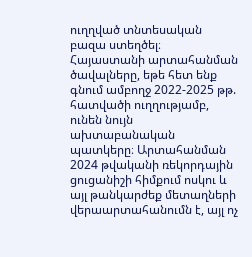ուղղված տնտեսական բազա ստեղծել։ Հայաստանի արտահանման ծավալները, եթե հետ ենք գնում ամբողջ 2022-2025 թթ. հատվածի ուղղությամբ, ունեն նույն ախտաբանական պատկերը։ Արտահանման 2024 թվականի ռեկորդային ցուցանիշի հիմքում ոսկու և այլ թանկարժեք մետաղների վերաարտահանումն է, այլ ոչ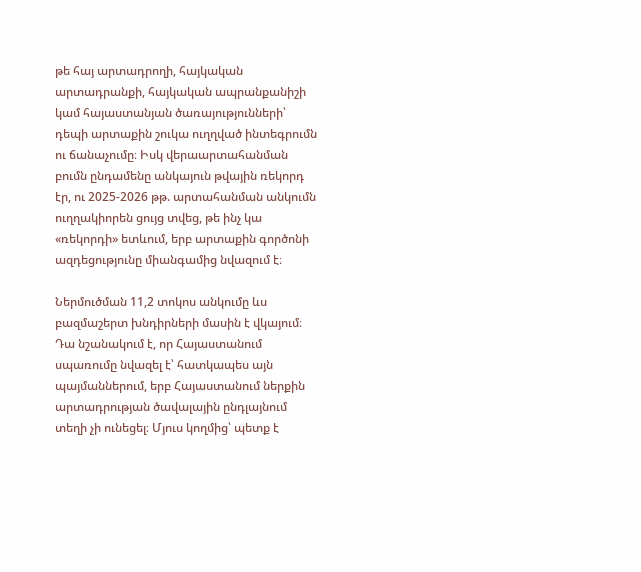թե հայ արտադրողի, հայկական արտադրանքի, հայկական ապրանքանիշի կամ հայաստանյան ծառայությունների՝ դեպի արտաքին շուկա ուղղված ինտեգրումն ու ճանաչումը։ Իսկ վերաարտահանման բումն ընդամենը անկայուն թվային ռեկորդ էր, ու 2025-2026 թթ. արտահանման անկումն ուղղակիորեն ցույց տվեց, թե ինչ կա «ռեկորդի» ետևում, երբ արտաքին գործոնի ազդեցությունը միանգամից նվազում է։

Ներմուծման 11,2 տոկոս անկումը ևս բազմաշերտ խնդիրների մասին է վկայում։ Դա նշանակում է, որ Հայաստանում սպառումը նվազել է՝ հատկապես այն պայմաններում, երբ Հայաստանում ներքին արտադրության ծավալային ընդլայնում տեղի չի ունեցել։ Մյուս կողմից՝ պետք է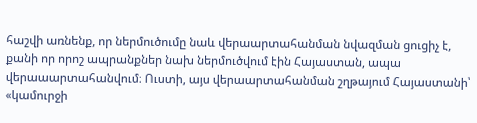հաշվի առնենք, որ ներմուծումը նաև վերաարտահանման նվազման ցուցիչ է, քանի որ որոշ ապրանքներ նախ ներմուծվում էին Հայաստան, ապա վերաաարտահանվում։ Ուստի, այս վերաարտահանման շղթայում Հայաստանի՝ «կամուրջի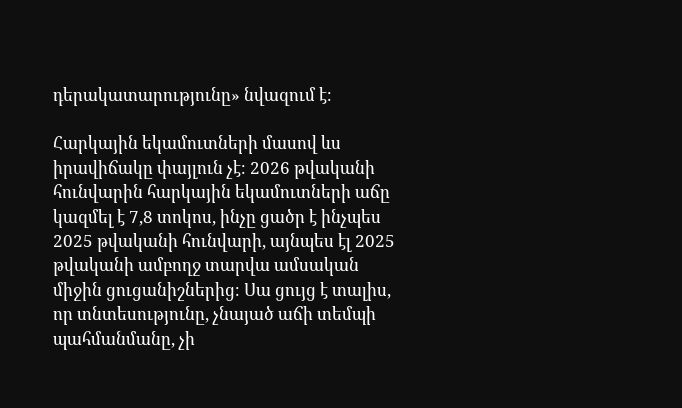դերակատարությունը» նվազում է։

Հարկային եկամուտների մասով ևս իրավիճակը փայլուն չէ։ 2026 թվականի հունվարին հարկային եկամուտների աճը կազմել է 7,8 տոկոս, ինչը ցածր է ինչպես 2025 թվականի հունվարի, այնպես էլ 2025 թվականի ամբողջ տարվա ամսական միջին ցուցանիշներից։ Սա ցույց է տալիս, որ տնտեսությունը, չնայած աճի տեմպի պահմանմանը, չի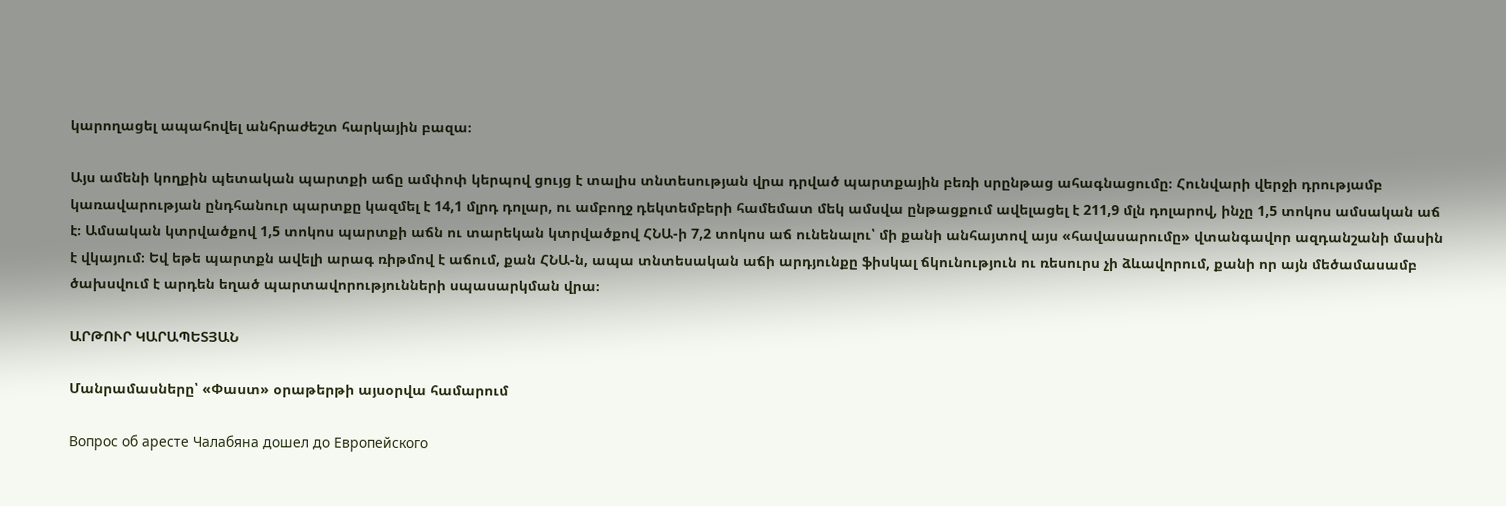կարողացել ապահովել անհրաժեշտ հարկային բազա։

Այս ամենի կողքին պետական պարտքի աճը ամփոփ կերպով ցույց է տալիս տնտեսության վրա դրված պարտքային բեռի սրընթաց ահագնացումը։ Հունվարի վերջի դրությամբ կառավարության ընդհանուր պարտքը կազմել է 14,1 մլրդ դոլար, ու ամբողջ դեկտեմբերի համեմատ մեկ ամսվա ընթացքում ավելացել է 211,9 մլն դոլարով, ինչը 1,5 տոկոս ամսական աճ է։ Ամսական կտրվածքով 1,5 տոկոս պարտքի աճն ու տարեկան կտրվածքով ՀՆԱ-ի 7,2 տոկոս աճ ունենալու՝ մի քանի անհայտով այս «հավասարումը» վտանգավոր ազդանշանի մասին է վկայում։ Եվ եթե պարտքն ավելի արագ ռիթմով է աճում, քան ՀՆԱ-ն, ապա տնտեսական աճի արդյունքը ֆիսկալ ճկունություն ու ռեսուրս չի ձևավորում, քանի որ այն մեծամասամբ ծախսվում է արդեն եղած պարտավորությունների սպասարկման վրա։

ԱՐԹՈՒՐ ԿԱՐԱՊԵՏՅԱՆ

Մանրամասները՝ «Փաստ» օրաթերթի այսօրվա համարում

Вопрос об аресте Чалабяна дошел до Европейского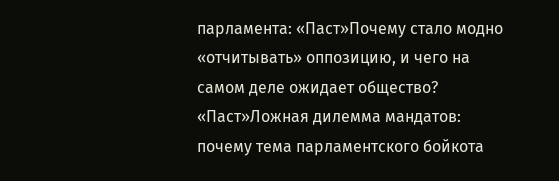парламента: «Паст»Почему стало модно «отчитывать» оппозицию, и чего на самом деле ожидает общество? «Паст»Ложная дилемма мандатов: почему тема парламентского бойкота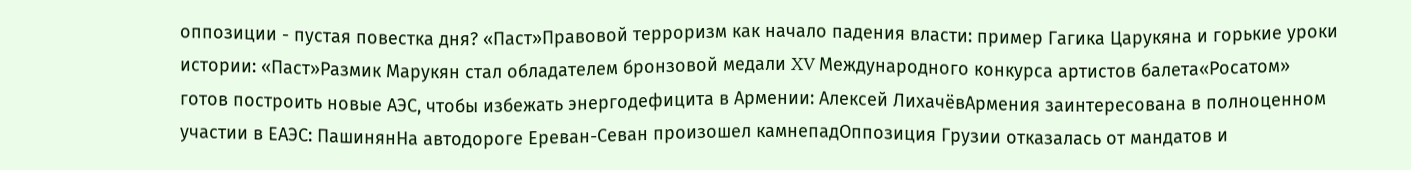оппозиции - пустая повестка дня? «Паст»Правовой терроризм как начало падения власти: пример Гагика Царукяна и горькие уроки истории: «Паст»Размик Марукян стал обладателем бронзовой медали XV Международного конкурса артистов балета«Росатом» готов построить новые АЭС, чтобы избежать энергодефицита в Армении: Алексей ЛихачёвАрмения заинтересована в полноценном участии в ЕАЭС: ПашинянНа автодороге Ереван-Севан произошел камнепадОппозиция Грузии отказалась от мандатов и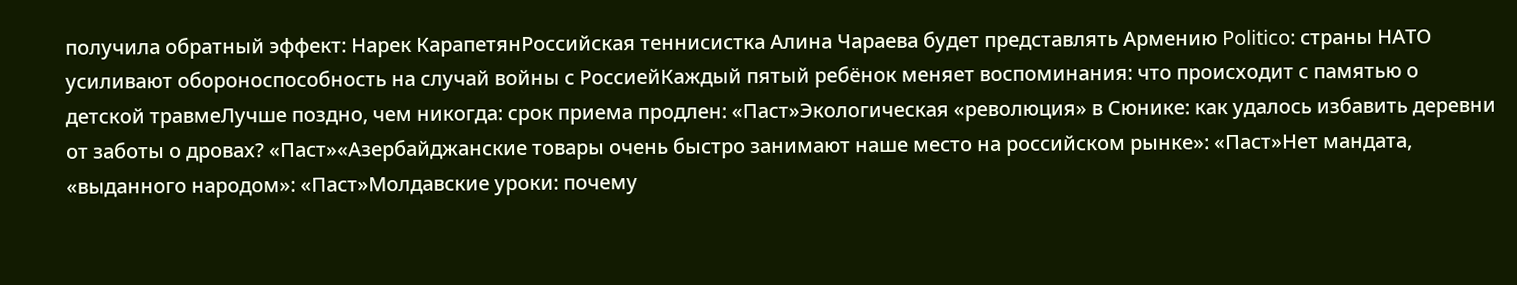получила обратный эффект: Нарек КарапетянРоссийская теннисистка Алина Чараева будет представлять Армению Politico: страны НАТО усиливают обороноспособность на случай войны с РоссиейКаждый пятый ребёнок меняет воспоминания: что происходит с памятью о детской травмеЛучше поздно, чем никогда: срок приема продлен: «Паст»Экологическая «революция» в Сюнике: как удалось избавить деревни от заботы о дровах? «Паст»«Азербайджанские товары очень быстро занимают наше место на российском рынке»: «Паст»Нет мандата, «выданного народом»: «Паст»Молдавские уроки: почему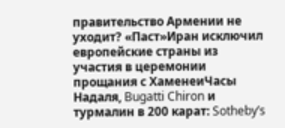правительство Армении не уходит? «Паст»Иран исключил европейские страны из участия в церемонии прощания с ХаменеиЧасы Надаля, Bugatti Chiron и турмалин в 200 карат: Sotheby’s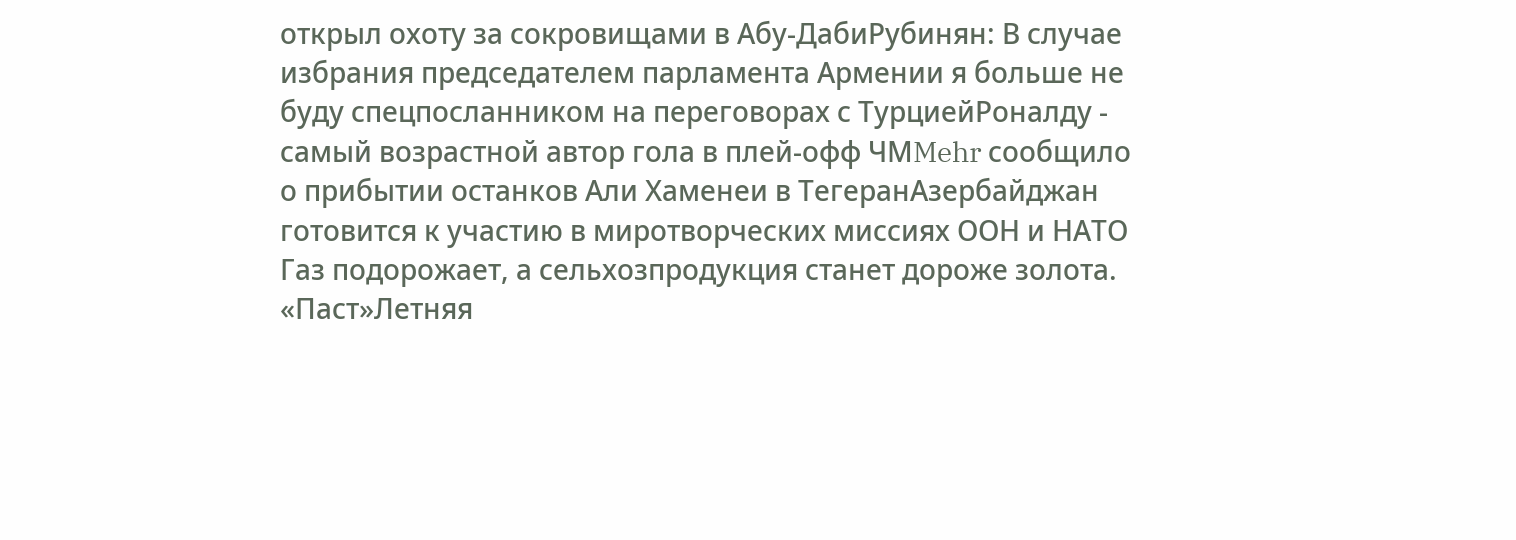открыл охоту за сокровищами в Абу-ДабиРубинян: В случае избрания председателем парламента Армении я больше не буду спецпосланником на переговорах с ТурциейРоналду - самый возрастной автор гола в плей-офф ЧМMehr сообщило о прибытии останков Али Хаменеи в ТегеранАзербайджан готовится к участию в миротворческих миссиях ООН и НАТО Газ подорожает, а сельхозпродукция станет дороже золота. «Паст»Летняя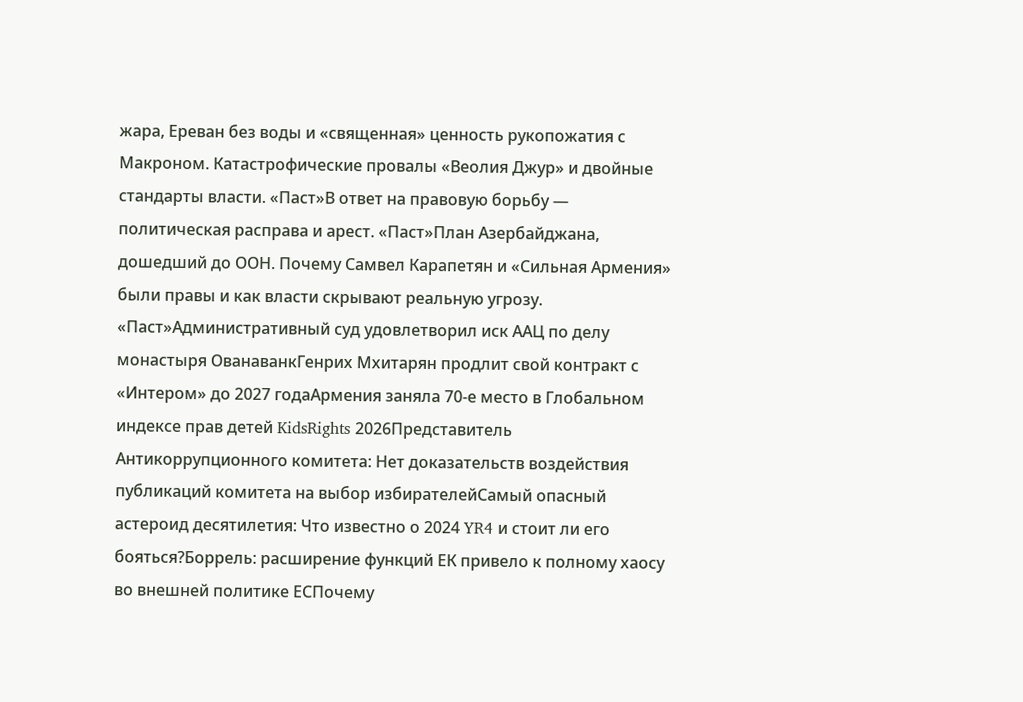жара, Ереван без воды и «священная» ценность рукопожатия с Макроном. Катастрофические провалы «Веолия Джур» и двойные стандарты власти. «Паст»В ответ на правовую борьбу — политическая расправа и арест. «Паст»План Азербайджана, дошедший до ООН. Почему Самвел Карапетян и «Сильная Армения» были правы и как власти скрывают реальную угрозу. «Паст»Административный суд удовлетворил иск ААЦ по делу монастыря ОванаванкГенрих Мхитарян продлит свой контракт с «Интером» до 2027 годаАрмения заняла 70-е место в Глобальном индексе прав детей KidsRights 2026Представитель Антикоррупционного комитета: Нет доказательств воздействия публикаций комитета на выбор избирателейСамый опасный астероид десятилетия: Что известно о 2024 YR4 и стоит ли его бояться?Боррель: расширение функций ЕК привело к полному хаосу во внешней политике ЕСПочему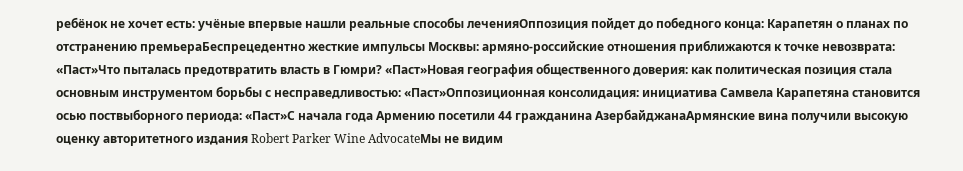ребёнок не хочет есть: учёные впервые нашли реальные способы леченияОппозиция пойдет до победного конца: Карапетян о планах по отстранению премьераБеспрецедентно жесткие импульсы Москвы: армяно-российские отношения приближаются к точке невозврата: «Паст»Что пыталась предотвратить власть в Гюмри? «Паст»Новая география общественного доверия: как политическая позиция стала основным инструментом борьбы с несправедливостью: «Паст»Оппозиционная консолидация: инициатива Самвела Карапетяна становится осью поствыборного периода: «Паст»С начала года Армению посетили 44 гражданина АзербайджанаАрмянские вина получили высокую оценку авторитетного издания Robert Parker Wine AdvocateМы не видим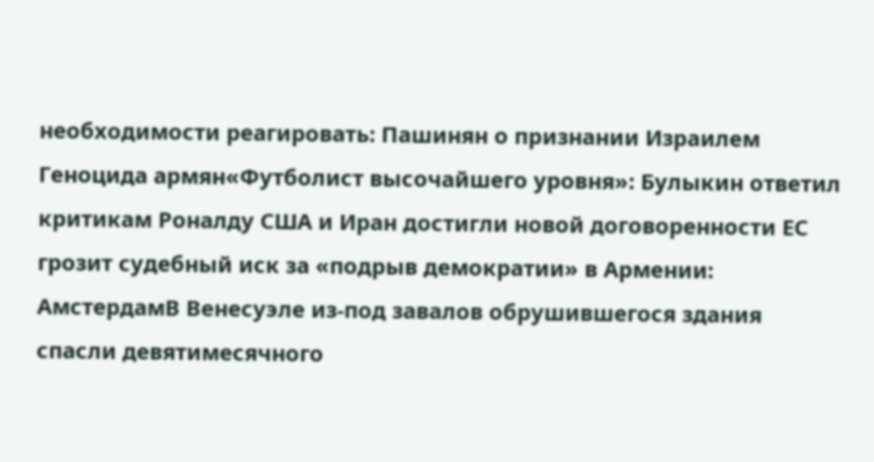необходимости реагировать: Пашинян о признании Израилем Геноцида армян«Футболист высочайшего уровня»: Булыкин ответил критикам Роналду США и Иран достигли новой договоренности ЕС грозит судебный иск за «подрыв демократии» в Армении: АмстердамВ Венесуэле из-под завалов обрушившегося здания спасли девятимесячного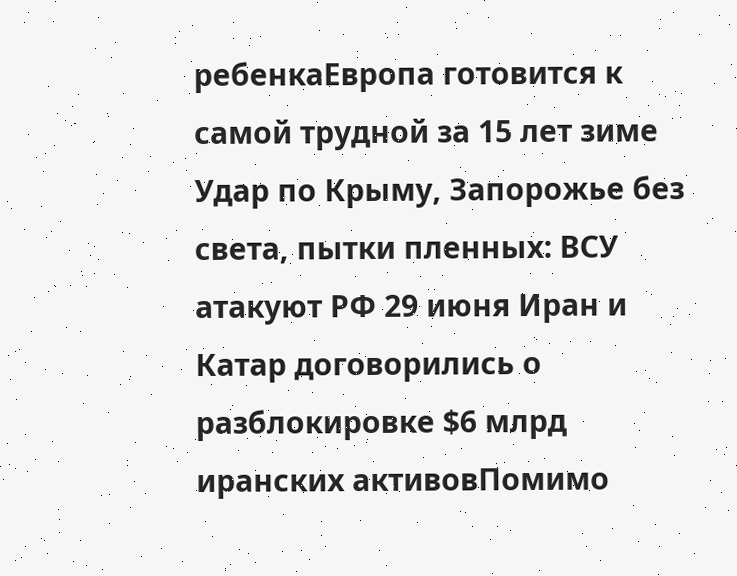ребенкаЕвропа готовится к самой трудной за 15 лет зиме Удар по Крыму, Запорожье без света, пытки пленных: ВСУ атакуют РФ 29 июня Иран и Катар договорились о разблокировке $6 млрд иранских активовПомимо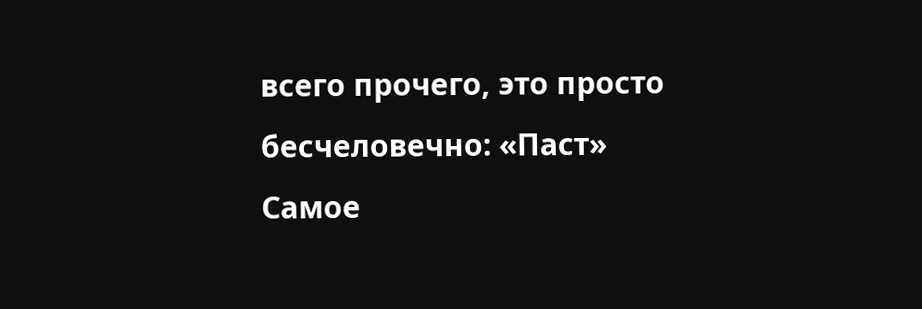всего прочего, это просто бесчеловечно: «Паст»
Самое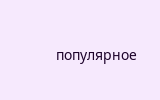популярное